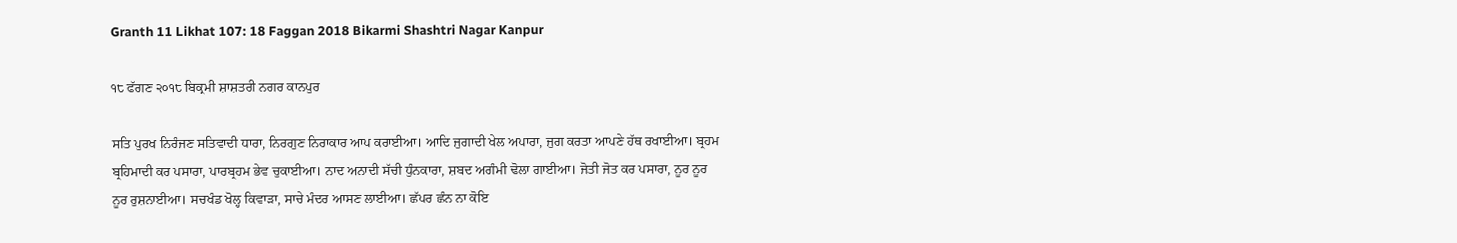Granth 11 Likhat 107: 18 Faggan 2018 Bikarmi Shashtri Nagar Kanpur

੧੮ ਫੱਗਣ ੨੦੧੮ ਬਿਕ੍ਰਮੀ ਸ਼ਾਸ਼ਤਰੀ ਨਗਰ ਕਾਨਪੁਰ

ਸਤਿ ਪੁਰਖ ਨਿਰੰਜਣ ਸਤਿਵਾਦੀ ਧਾਰਾ, ਨਿਰਗੁਣ ਨਿਰਾਕਾਰ ਆਪ ਕਰਾਈਆ। ਆਦਿ ਜੁਗਾਦੀ ਖੇਲ ਅਪਾਰਾ, ਜੁਗ ਕਰਤਾ ਆਪਣੇ ਹੱਥ ਰਖਾਈਆ। ਬ੍ਰਹਮ ਬ੍ਰਹਿਮਾਦੀ ਕਰ ਪਸਾਰਾ, ਪਾਰਬ੍ਰਹਮ ਭੇਵ ਚੁਕਾਈਆ। ਨਾਦ ਅਨਾਦੀ ਸੱਚੀ ਧੁੰਨਕਾਰਾ, ਸ਼ਬਦ ਅਗੰਮੀ ਢੋਲਾ ਗਾਈਆ। ਜੋਤੀ ਜੋਤ ਕਰ ਪਸਾਰਾ, ਨੂਰ ਨੂਰ ਨੂਰ ਰੁਸ਼ਨਾਈਆ। ਸਚਖੰਡ ਖੋਲ੍ਹ ਕਿਵਾੜਾ, ਸਾਚੇ ਮੰਦਰ ਆਸਣ ਲਾਈਆ। ਛੱਪਰ ਛੰਨ ਨਾ ਕੋਇ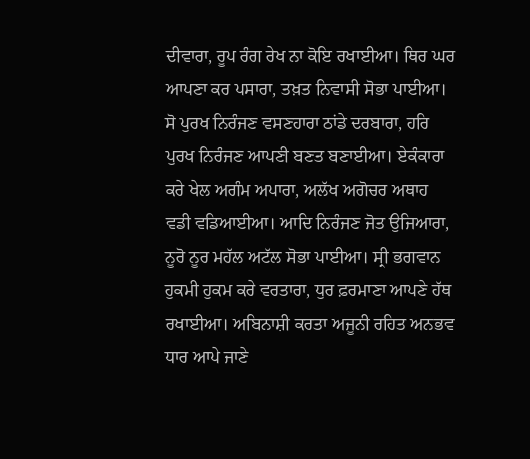ਦੀਵਾਰਾ, ਰੂਪ ਰੰਗ ਰੇਖ ਨਾ ਕੋਇ ਰਖਾਈਆ। ਥਿਰ ਘਰ ਆਪਣਾ ਕਰ ਪਸਾਰਾ, ਤਖ਼ਤ ਨਿਵਾਸੀ ਸੋਭਾ ਪਾਈਆ। ਸੋ ਪੁਰਖ ਨਿਰੰਜਣ ਵਸਣਹਾਰਾ ਠਾਂਡੇ ਦਰਬਾਰਾ, ਹਰਿ ਪੁਰਖ ਨਿਰੰਜਣ ਆਪਣੀ ਬਣਤ ਬਣਾਈਆ। ਏਕੰਕਾਰਾ ਕਰੇ ਖੇਲ ਅਗੰਮ ਅਪਾਰਾ, ਅਲੱਖ ਅਗੋਚਰ ਅਥਾਹ ਵਡੀ ਵਡਿਆਈਆ। ਆਦਿ ਨਿਰੰਜਣ ਜੋਤ ਉਜਿਆਰਾ, ਨੂਰੋ ਨੂਰ ਮਹੱਲ ਅਟੱਲ ਸੋਭਾ ਪਾਈਆ। ਸ੍ਰੀ ਭਗਵਾਨ ਹੁਕਮੀ ਹੁਕਮ ਕਰੇ ਵਰਤਾਰਾ, ਧੁਰ ਫ਼ਰਮਾਣਾ ਆਪਣੇ ਹੱਥ ਰਖਾਈਆ। ਅਬਿਨਾਸ਼ੀ ਕਰਤਾ ਅਜੂਨੀ ਰਹਿਤ ਅਨਭਵ ਧਾਰ ਆਪੇ ਜਾਣੇ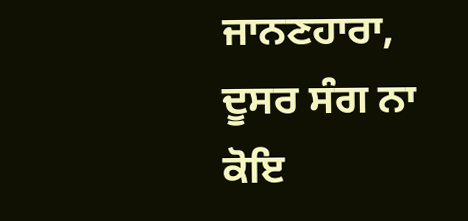ਜਾਨਣਹਾਰਾ, ਦੂਸਰ ਸੰਗ ਨਾ ਕੋਇ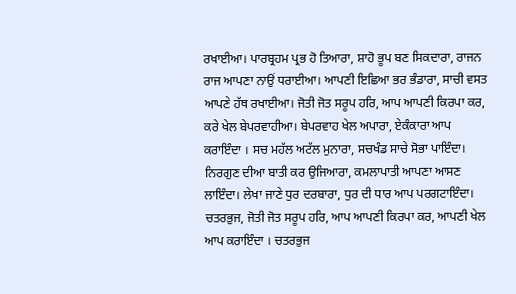ਰਖਾਈਆ। ਪਾਰਬ੍ਰਹਮ ਪ੍ਰਭ ਹੋ ਤਿਆਰਾ, ਸ਼ਾਹੋ ਭੂਪ ਬਣ ਸਿਕਦਾਰਾ, ਰਾਜਨ ਰਾਜ ਆਪਣਾ ਨਾਉਂ ਧਰਾਈਆ। ਆਪਣੀ ਇਛਿਆ ਭਰ ਭੰਡਾਰਾ, ਸਾਚੀ ਵਸਤ ਆਪਣੇ ਹੱਥ ਰਖਾਈਆ। ਜੋਤੀ ਜੋਤ ਸਰੂਪ ਹਰਿ, ਆਪ ਆਪਣੀ ਕਿਰਪਾ ਕਰ, ਕਰੇ ਖੇਲ ਬੇਪਰਵਾਹੀਆ। ਬੇਪਰਵਾਹ ਖੇਲ ਅਪਾਰਾ, ਏਕੰਕਾਰਾ ਆਪ ਕਰਾਇੰਦਾ । ਸਚ ਮਹੱਲ ਅਟੱਲ ਮੁਨਾਰਾ, ਸਚਖੰਡ ਸਾਚੇ ਸੋਭਾ ਪਾਇੰਦਾ। ਨਿਰਗੁਣ ਦੀਆ ਬਾਤੀ ਕਰ ਉਜਿਆਰਾ, ਕਮਲਾਪਾਤੀ ਆਪਣਾ ਆਸਣ ਲਾਇੰਦਾ। ਲੇਖਾ ਜਾਣੇ ਧੁਰ ਦਰਬਾਰਾ, ਧੁਰ ਦੀ ਧਾਰ ਆਪ ਪਰਗਟਾਇੰਦਾ। ਚਤਰਭੁਜ, ਜੋਤੀ ਜੋਤ ਸਰੂਪ ਹਰਿ, ਆਪ ਆਪਣੀ ਕਿਰਪਾ ਕਰ, ਆਪਣੀ ਖੇਲ ਆਪ ਕਰਾਇੰਦਾ । ਚਤਰਭੁਜ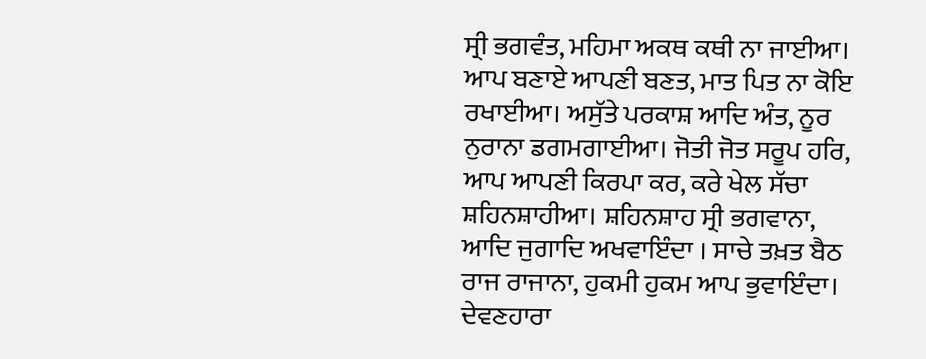ਸ੍ਰੀ ਭਗਵੰਤ, ਮਹਿਮਾ ਅਕਥ ਕਥੀ ਨਾ ਜਾਈਆ। ਆਪ ਬਣਾਏ ਆਪਣੀ ਬਣਤ, ਮਾਤ ਪਿਤ ਨਾ ਕੋਇ ਰਖਾਈਆ। ਅਸੁੱਤੇ ਪਰਕਾਸ਼ ਆਦਿ ਅੰਤ, ਨੂਰ ਨੁਰਾਨਾ ਡਗਮਗਾਈਆ। ਜੋਤੀ ਜੋਤ ਸਰੂਪ ਹਰਿ, ਆਪ ਆਪਣੀ ਕਿਰਪਾ ਕਰ, ਕਰੇ ਖੇਲ ਸੱਚਾ ਸ਼ਹਿਨਸ਼ਾਹੀਆ। ਸ਼ਹਿਨਸ਼ਾਹ ਸ੍ਰੀ ਭਗਵਾਨਾ, ਆਦਿ ਜੁਗਾਦਿ ਅਖਵਾਇੰਦਾ । ਸਾਚੇ ਤਖ਼ਤ ਬੈਠ ਰਾਜ ਰਾਜਾਨਾ, ਹੁਕਮੀ ਹੁਕਮ ਆਪ ਭੁਵਾਇੰਦਾ। ਦੇਵਣਹਾਰਾ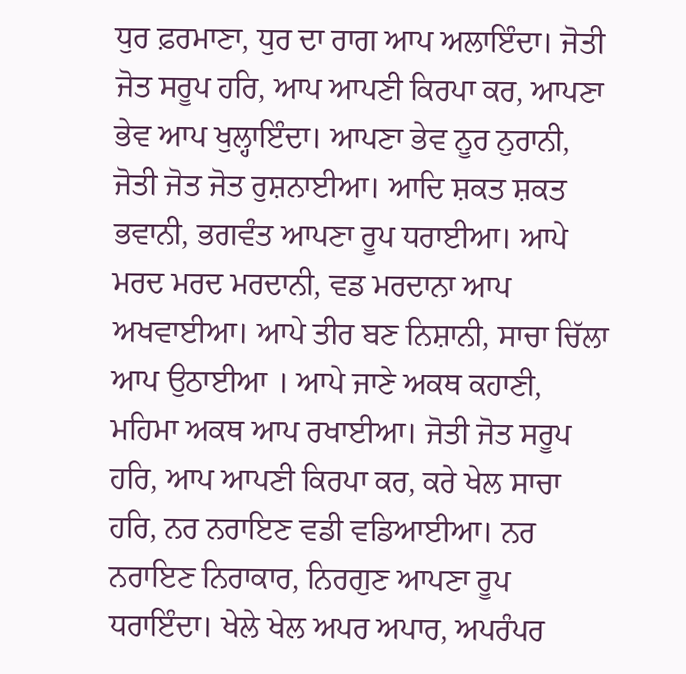ਧੁਰ ਫ਼ਰਮਾਣਾ, ਧੁਰ ਦਾ ਰਾਗ ਆਪ ਅਲਾਇੰਦਾ। ਜੋਤੀ ਜੋਤ ਸਰੂਪ ਹਰਿ, ਆਪ ਆਪਣੀ ਕਿਰਪਾ ਕਰ, ਆਪਣਾ ਭੇਵ ਆਪ ਖੁਲ੍ਹਾਇੰਦਾ। ਆਪਣਾ ਭੇਵ ਨੂਰ ਨੁਰਾਨੀ, ਜੋਤੀ ਜੋਤ ਜੋਤ ਰੁਸ਼ਨਾਈਆ। ਆਦਿ ਸ਼ਕਤ ਸ਼ਕਤ ਭਵਾਨੀ, ਭਗਵੰਤ ਆਪਣਾ ਰੂਪ ਧਰਾਈਆ। ਆਪੇ ਮਰਦ ਮਰਦ ਮਰਦਾਨੀ, ਵਡ ਮਰਦਾਨਾ ਆਪ ਅਖਵਾਈਆ। ਆਪੇ ਤੀਰ ਬਣ ਨਿਸ਼ਾਨੀ, ਸਾਚਾ ਚਿੱਲਾ ਆਪ ਉਠਾਈਆ । ਆਪੇ ਜਾਣੇ ਅਕਥ ਕਹਾਣੀ, ਮਹਿਮਾ ਅਕਥ ਆਪ ਰਖਾਈਆ। ਜੋਤੀ ਜੋਤ ਸਰੂਪ ਹਰਿ, ਆਪ ਆਪਣੀ ਕਿਰਪਾ ਕਰ, ਕਰੇ ਖੇਲ ਸਾਚਾ ਹਰਿ, ਨਰ ਨਰਾਇਣ ਵਡੀ ਵਡਿਆਈਆ। ਨਰ ਨਰਾਇਣ ਨਿਰਾਕਾਰ, ਨਿਰਗੁਣ ਆਪਣਾ ਰੂਪ ਧਰਾਇੰਦਾ। ਖੇਲੇ ਖੇਲ ਅਪਰ ਅਪਾਰ, ਅਪਰੰਪਰ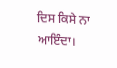ਦਿਸ ਕਿਸੇ ਨਾ ਆਇੰਦਾ।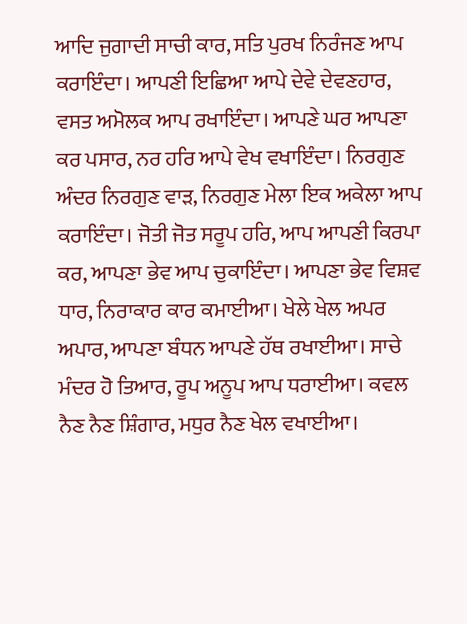ਆਦਿ ਜੁਗਾਦੀ ਸਾਚੀ ਕਾਰ, ਸਤਿ ਪੁਰਖ ਨਿਰੰਜਣ ਆਪ ਕਰਾਇੰਦਾ। ਆਪਣੀ ਇਛਿਆ ਆਪੇ ਦੇਵੇ ਦੇਵਣਹਾਰ, ਵਸਤ ਅਮੋਲਕ ਆਪ ਰਖਾਇੰਦਾ। ਆਪਣੇ ਘਰ ਆਪਣਾ ਕਰ ਪਸਾਰ, ਨਰ ਹਰਿ ਆਪੇ ਵੇਖ ਵਖਾਇੰਦਾ। ਨਿਰਗੁਣ ਅੰਦਰ ਨਿਰਗੁਣ ਵਾੜ, ਨਿਰਗੁਣ ਮੇਲਾ ਇਕ ਅਕੇਲਾ ਆਪ ਕਰਾਇੰਦਾ। ਜੋਤੀ ਜੋਤ ਸਰੂਪ ਹਰਿ, ਆਪ ਆਪਣੀ ਕਿਰਪਾ ਕਰ, ਆਪਣਾ ਭੇਵ ਆਪ ਚੁਕਾਇੰਦਾ। ਆਪਣਾ ਭੇਵ ਵਿਸ਼ਵ ਧਾਰ, ਨਿਰਾਕਾਰ ਕਾਰ ਕਮਾਈਆ। ਖੇਲੇ ਖੇਲ ਅਪਰ ਅਪਾਰ, ਆਪਣਾ ਬੰਧਨ ਆਪਣੇ ਹੱਥ ਰਖਾਈਆ। ਸਾਚੇ ਮੰਦਰ ਹੋ ਤਿਆਰ, ਰੂਪ ਅਨੂਪ ਆਪ ਧਰਾਈਆ। ਕਵਲ ਨੈਣ ਨੈਣ ਸ਼ਿੰਗਾਰ, ਮਧੁਰ ਨੈਣ ਖੇਲ ਵਖਾਈਆ।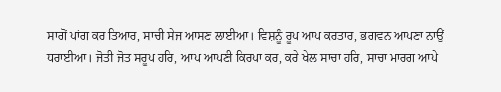ਸਾਗੋਂ ਪਾਂਗ ਕਰ ਤਿਆਰ, ਸਾਚੀ ਸੇਜ ਆਸਣ ਲਾਈਆ। ਵਿਸ਼ਨੂੰ ਰੂਪ ਆਪ ਕਰਤਾਰ, ਭਗਵਨ ਆਪਣਾ ਨਾਉਂ ਧਰਾਈਆ। ਜੋਤੀ ਜੋਤ ਸਰੂਪ ਹਰਿ, ਆਪ ਆਪਣੀ ਕਿਰਪਾ ਕਰ, ਕਰੇ ਖੇਲ ਸਾਚਾ ਹਰਿ, ਸਾਚਾ ਮਾਰਗ ਆਪੇ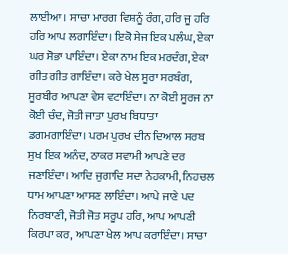ਲਾਈਆ। ਸਾਚਾ ਮਾਰਗ ਵਿਸ਼ਨੂੰ ਰੰਗ, ਹਰਿ ਜੂ ਹਰਿ ਹਰਿ ਆਪ ਲਗਾਇੰਦਾ। ਇਕੋ ਸੇਜ ਇਕ ਪਲੰਘ, ਏਕਾ ਘਰ ਸੋਭਾ ਪਾਇੰਦਾ। ਏਕਾ ਨਾਮ ਇਕ ਮਰਦੰਗ, ਏਕਾ ਗੀਤ ਗੀਤ ਗਾਇੰਦਾ। ਕਰੇ ਖੇਲ ਸੂਰਾ ਸਰਬੰਗ, ਸੂਰਬੀਰ ਆਪਣਾ ਵੇਸ ਵਟਾਇੰਦਾ। ਨਾ ਕੋਈ ਸੂਰਜ ਨਾ ਕੋਈ ਚੰਦ, ਜੋਤੀ ਜਾਤਾ ਪੁਰਖ ਬਿਧਾਤਾ ਡਗਮਗਾਇੰਦਾ। ਪਰਮ ਪੁਰਖ ਦੀਨ ਦਿਆਲ ਸਰਬ ਸੁਖ ਇਕ ਅਨੰਦ, ਠਾਕਰ ਸਵਾਮੀ ਆਪਣੇ ਦਰ ਜਣਾਇੰਦਾ। ਆਦਿ ਜੁਗਾਦਿ ਸਦਾ ਨੇਹਕਾਮੀ, ਨਿਹਚਲ ਧਾਮ ਆਪਣਾ ਆਸਣ ਲਾਇੰਦਾ। ਆਪੇ ਜਾਣੇ ਪਦ ਨਿਰਬਾਣੀ, ਜੋਤੀ ਜੋਤ ਸਰੂਪ ਹਰਿ, ਆਪ ਆਪਣੀ ਕਿਰਪਾ ਕਰ, ਆਪਣਾ ਖੇਲ ਆਪ ਕਰਾਇੰਦਾ। ਸਾਚਾ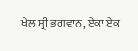ਖੇਲ ਸ੍ਰੀ ਭਗਵਾਨ, ਏਕਾ ਏਕ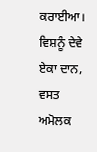ਕਰਾਈਆ। ਵਿਸ਼ਨੂੰ ਦੇਵੇ ਏਕਾ ਦਾਨ, ਵਸਤ ਅਮੋਲਕ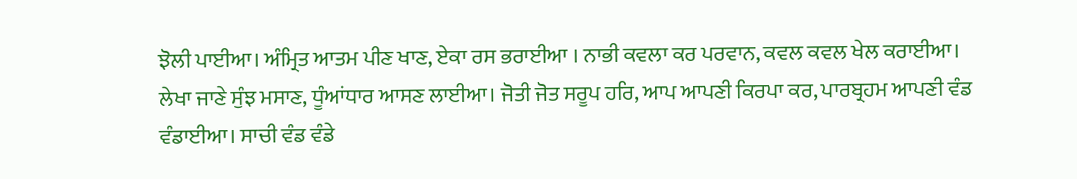ਝੋਲੀ ਪਾਈਆ। ਅੰਮ੍ਰਿਤ ਆਤਮ ਪੀਣ ਖਾਣ, ਏਕਾ ਰਸ ਭਰਾਈਆ । ਨਾਭੀ ਕਵਲਾ ਕਰ ਪਰਵਾਨ, ਕਵਲ ਕਵਲ ਖੇਲ ਕਰਾਈਆ। ਲੇਖਾ ਜਾਣੇ ਸੁੰਝ ਮਸਾਣ, ਧੂੰਆਂਧਾਰ ਆਸਣ ਲਾਈਆ। ਜੋਤੀ ਜੋਤ ਸਰੂਪ ਹਰਿ, ਆਪ ਆਪਣੀ ਕਿਰਪਾ ਕਰ, ਪਾਰਬ੍ਰਹਮ ਆਪਣੀ ਵੰਡ ਵੰਡਾਈਆ। ਸਾਚੀ ਵੰਡ ਵੰਡੇ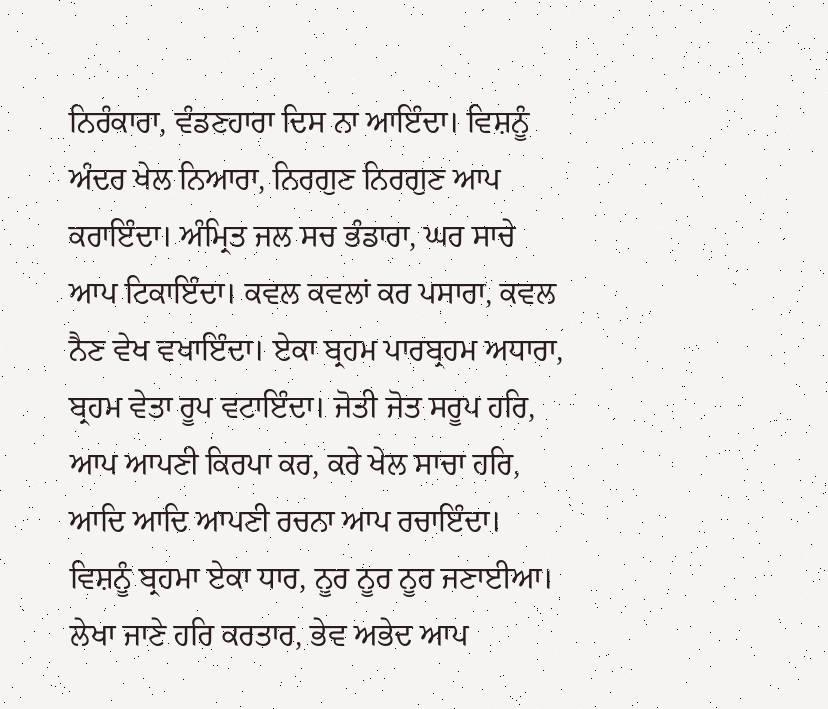ਨਿਰੰਕਾਰਾ, ਵੰਡਣਹਾਰਾ ਦਿਸ ਨਾ ਆਇੰਦਾ। ਵਿਸ਼ਨੂੰ ਅੰਦਰ ਖੇਲ ਨਿਆਰਾ, ਨਿਰਗੁਣ ਨਿਰਗੁਣ ਆਪ ਕਰਾਇੰਦਾ। ਅੰਮ੍ਰਿਤ ਜਲ ਸਚ ਭੰਡਾਰਾ, ਘਰ ਸਾਚੇ ਆਪ ਟਿਕਾਇੰਦਾ। ਕਵਲ ਕਵਲਾਂ ਕਰ ਪਸਾਰਾ, ਕਵਲ ਨੈਣ ਵੇਖ ਵਖਾਇੰਦਾ। ਏਕਾ ਬ੍ਰਹਮ ਪਾਰਬ੍ਰਹਮ ਅਧਾਰਾ, ਬ੍ਰਹਮ ਵੇਤਾ ਰੂਪ ਵਟਾਇੰਦਾ। ਜੋਤੀ ਜੋਤ ਸਰੂਪ ਹਰਿ, ਆਪ ਆਪਣੀ ਕਿਰਪਾ ਕਰ, ਕਰੇ ਖੇਲ ਸਾਚਾ ਹਰਿ, ਆਦਿ ਆਦਿ ਆਪਣੀ ਰਚਨਾ ਆਪ ਰਚਾਇੰਦਾ। ਵਿਸ਼ਨੂੰ ਬ੍ਰਹਮਾ ਏਕਾ ਧਾਰ, ਨੂਰ ਨੂਰ ਨੂਰ ਜਣਾਈਆ। ਲੇਖਾ ਜਾਣੇ ਹਰਿ ਕਰਤਾਰ, ਭੇਵ ਅਭੇਦ ਆਪ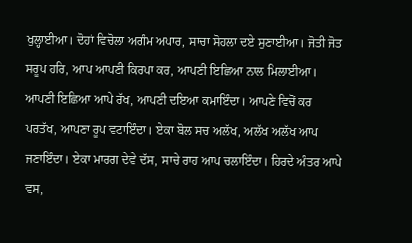ਖੁਲ੍ਹਾਈਆ। ਦੋਹਾਂ ਵਿਚੋਲਾ ਅਗੰਮ ਅਪਾਰ, ਸਾਚਾ ਸੋਹਲਾ ਦਏ ਸੁਣਾਈਆ। ਜੋਤੀ ਜੋਤ ਸਰੂਪ ਹਰਿ, ਆਪ ਆਪਣੀ ਕਿਰਪਾ ਕਰ, ਆਪਣੀ ਇਛਿਆ ਨਾਲ ਮਿਲਾਈਆ। ਆਪਣੀ ਇਛਿਆ ਆਪੇ ਰੱਖ, ਆਪਣੀ ਦਇਆ ਕਮਾਇੰਦਾ। ਆਪਣੇ ਵਿਚੋਂ ਕਰ ਪਰਤੱਖ, ਆਪਣਾ ਰੂਪ ਵਟਾਇੰਦਾ। ਏਕਾ ਬੋਲ ਸਚ ਅਲੱਖ, ਅਲੱਖ ਅਲੱਖ ਆਪ ਜਣਾਇੰਦਾ। ਏਕਾ ਮਾਰਗ ਦੇਵੇ ਦੱਸ, ਸਾਚੇ ਰਾਹ ਆਪ ਚਲਾਇੰਦਾ। ਹਿਰਦੇ ਅੰਤਰ ਆਪੇ ਵਸ,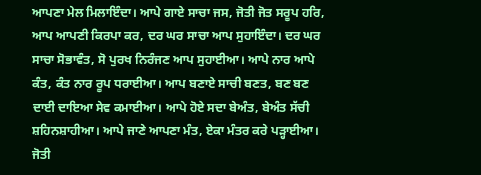ਆਪਣਾ ਮੇਲ ਮਿਲਾਇੰਦਾ। ਆਪੇ ਗਾਏ ਸਾਚਾ ਜਸ, ਜੋਤੀ ਜੋਤ ਸਰੂਪ ਹਰਿ, ਆਪ ਆਪਣੀ ਕਿਰਪਾ ਕਰ, ਦਰ ਘਰ ਸਾਚਾ ਆਪ ਸੁਹਾਇੰਦਾ। ਦਰ ਘਰ ਸਾਚਾ ਸੋਭਾਵੰਤ, ਸੋ ਪੁਰਖ ਨਿਰੰਜਣ ਆਪ ਸੁਹਾਈਆ। ਆਪੇ ਨਾਰ ਆਪੇ ਕੰਤ, ਕੰਤ ਨਾਰ ਰੂਪ ਧਰਾਈਆ। ਆਪ ਬਣਾਏ ਸਾਚੀ ਬਣਤ, ਬਣ ਬਣ ਦਾਈ ਦਾਇਆ ਸੇਵ ਕਮਾਈਆ। ਆਪੇ ਹੋਏ ਸਦਾ ਬੇਅੰਤ, ਬੇਅੰਤ ਸੱਚੀ ਸ਼ਹਿਨਸ਼ਾਹੀਆ। ਆਪੇ ਜਾਣੇ ਆਪਣਾ ਮੰਤ, ਏਕਾ ਮੰਤਰ ਕਰੇ ਪੜ੍ਹਾਈਆ। ਜੋਤੀ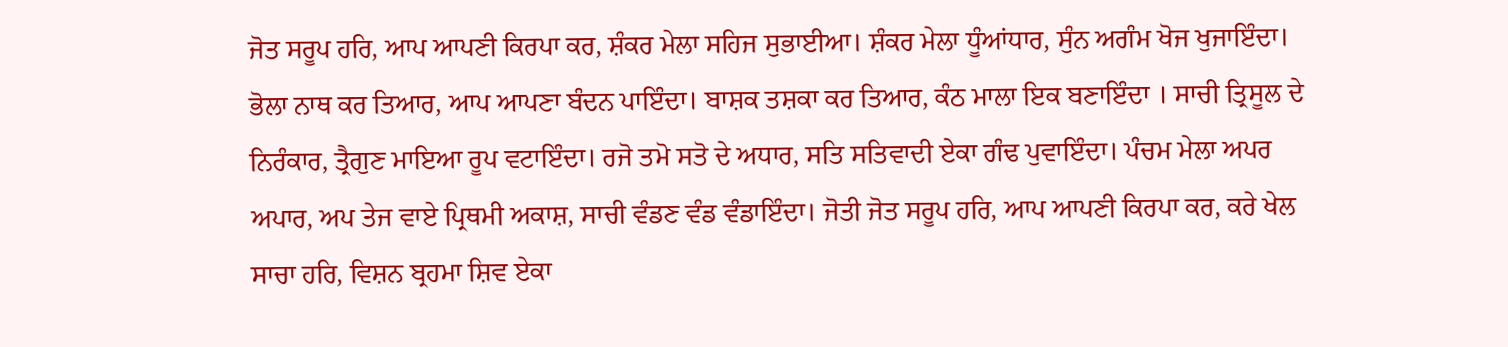ਜੋਤ ਸਰੂਪ ਹਰਿ, ਆਪ ਆਪਣੀ ਕਿਰਪਾ ਕਰ, ਸ਼ੰਕਰ ਮੇਲਾ ਸਹਿਜ ਸੁਭਾਈਆ। ਸ਼ੰਕਰ ਮੇਲਾ ਧੂੰਆਂਧਾਰ, ਸੁੰਨ ਅਗੰਮ ਖੋਜ ਖੁਜਾਇੰਦਾ। ਭੋਲਾ ਨਾਥ ਕਰ ਤਿਆਰ, ਆਪ ਆਪਣਾ ਬੰਦਨ ਪਾਇੰਦਾ। ਬਾਸ਼ਕ ਤਸ਼ਕਾ ਕਰ ਤਿਆਰ, ਕੰਠ ਮਾਲਾ ਇਕ ਬਣਾਇੰਦਾ । ਸਾਚੀ ਤ੍ਰਿਸੂਲ ਦੇ ਨਿਰੰਕਾਰ, ਤ੍ਰੈਗੁਣ ਮਾਇਆ ਰੂਪ ਵਟਾਇੰਦਾ। ਰਜੋ ਤਮੋ ਸਤੋ ਦੇ ਅਧਾਰ, ਸਤਿ ਸਤਿਵਾਦੀ ਏਕਾ ਗੰਢ ਪੁਵਾਇੰਦਾ। ਪੰਚਮ ਮੇਲਾ ਅਪਰ ਅਪਾਰ, ਅਪ ਤੇਜ ਵਾਏ ਪ੍ਰਿਥਮੀ ਅਕਾਸ਼, ਸਾਚੀ ਵੰਡਣ ਵੰਡ ਵੰਡਾਇੰਦਾ। ਜੋਤੀ ਜੋਤ ਸਰੂਪ ਹਰਿ, ਆਪ ਆਪਣੀ ਕਿਰਪਾ ਕਰ, ਕਰੇ ਖੇਲ ਸਾਚਾ ਹਰਿ, ਵਿਸ਼ਨ ਬ੍ਰਹਮਾ ਸ਼ਿਵ ਏਕਾ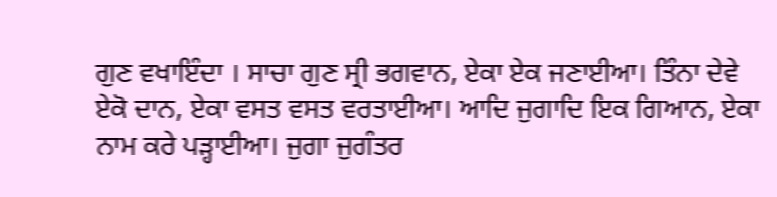ਗੁਣ ਵਖਾਇੰਦਾ । ਸਾਚਾ ਗੁਣ ਸ੍ਰੀ ਭਗਵਾਨ, ਏਕਾ ਏਕ ਜਣਾਈਆ। ਤਿੰਨਾ ਦੇਵੇ ਏਕੋ ਦਾਨ, ਏਕਾ ਵਸਤ ਵਸਤ ਵਰਤਾਈਆ। ਆਦਿ ਜੁਗਾਦਿ ਇਕ ਗਿਆਨ, ਏਕਾ ਨਾਮ ਕਰੇ ਪੜ੍ਹਾਈਆ। ਜੁਗਾ ਜੁਗੰਤਰ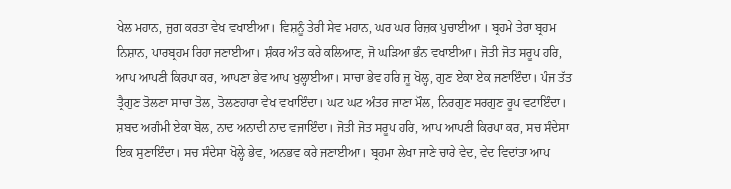ਖੇਲ ਮਹਾਨ, ਜੁਗ ਕਰਤਾ ਵੇਖ ਵਖਾਈਆ। ਵਿਸ਼ਨੂੰ ਤੇਰੀ ਸੇਵ ਮਹਾਨ, ਘਰ ਘਰ ਰਿਜ਼ਕ ਪੁਚਾਈਆ । ਬ੍ਰਹਮੇ ਤੇਰਾ ਬ੍ਰਹਮ ਨਿਸ਼ਾਨ, ਪਾਰਬ੍ਰਹਮ ਰਿਹਾ ਜਣਾਈਆ। ਸ਼ੰਕਰ ਅੰਤ ਕਰੇ ਕਲਿਆਣ, ਜੋ ਘੜਿਆ ਭੰਨ ਵਖਾਈਆ। ਜੋਤੀ ਜੋਤ ਸਰੂਪ ਹਰਿ, ਆਪ ਆਪਣੀ ਕਿਰਪਾ ਕਰ, ਆਪਣਾ ਭੇਵ ਆਪ ਖੁਲ੍ਹਾਈਆ। ਸਾਚਾ ਭੇਵ ਹਰਿ ਜੂ ਖੋਲ੍ਹ, ਗੁਣ ਏਕਾ ਏਕ ਜਣਾਇੰਦਾ। ਪੰਜ ਤੱਤ ਤ੍ਰੈਗੁਣ ਤੋਲਣਾ ਸਾਚਾ ਤੋਲ, ਤੋਲਣਹਾਰਾ ਵੇਖ ਵਖਾਇੰਦਾ। ਘਟ ਘਟ ਅੰਤਰ ਜਾਣਾ ਮੌਲ, ਨਿਰਗੁਣ ਸਰਗੁਣ ਰੂਪ ਵਟਾਇੰਦਾ। ਸ਼ਬਦ ਅਗੰਮੀ ਏਕਾ ਬੋਲ, ਨਾਦ ਅਨਾਦੀ ਨਾਦ ਵਜਾਇੰਦਾ। ਜੋਤੀ ਜੋਤ ਸਰੂਪ ਹਰਿ, ਆਪ ਆਪਣੀ ਕਿਰਪਾ ਕਰ, ਸਚ ਸੰਦੇਸਾ ਇਕ ਸੁਣਾਇੰਦਾ। ਸਚ ਸੰਦੇਸਾ ਖੋਲ੍ਹੇ ਭੇਵ, ਅਨਭਵ ਕਰੇ ਜਣਾਈਆ। ਬ੍ਰਹਮਾ ਲੇਖਾ ਜਾਣੇ ਚਾਰੇ ਵੇਦ, ਵੇਦ ਵਿਦਾਂਤਾ ਆਪ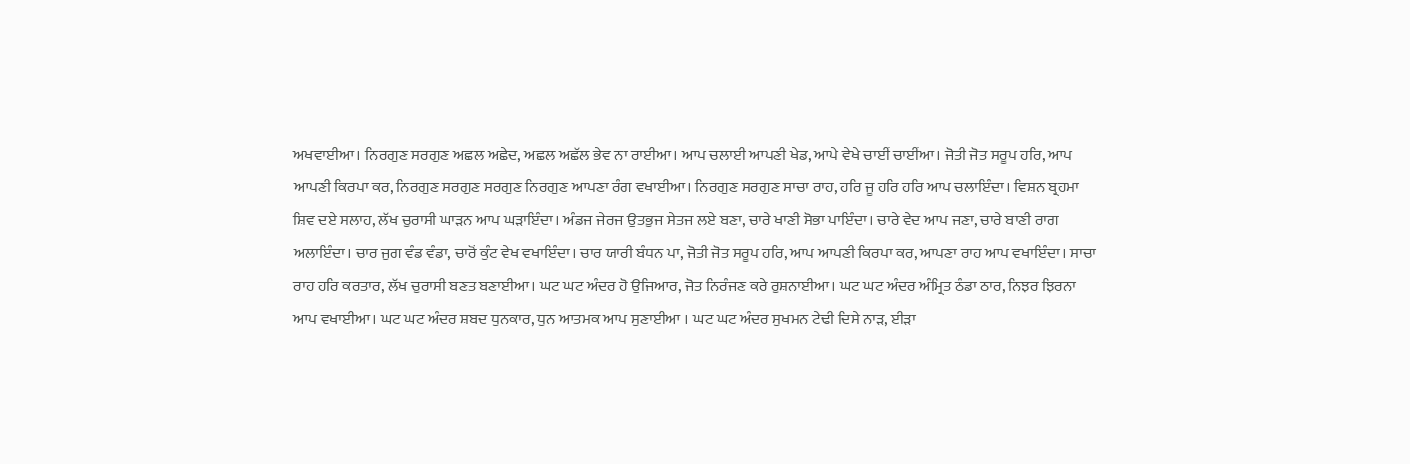ਅਖਵਾਈਆ। ਨਿਰਗੁਣ ਸਰਗੁਣ ਅਛਲ ਅਛੇਦ, ਅਛਲ ਅਛੱਲ ਭੇਵ ਨਾ ਰਾਈਆ। ਆਪ ਚਲਾਈ ਆਪਣੀ ਖੇਡ, ਆਪੇ ਵੇਖੇ ਚਾਈਂ ਚਾਈਂਆ। ਜੋਤੀ ਜੋਤ ਸਰੂਪ ਹਰਿ, ਆਪ ਆਪਣੀ ਕਿਰਪਾ ਕਰ, ਨਿਰਗੁਣ ਸਰਗੁਣ ਸਰਗੁਣ ਨਿਰਗੁਣ ਆਪਣਾ ਰੰਗ ਵਖਾਈਆ। ਨਿਰਗੁਣ ਸਰਗੁਣ ਸਾਚਾ ਰਾਹ, ਹਰਿ ਜੂ ਹਰਿ ਹਰਿ ਆਪ ਚਲਾਇੰਦਾ। ਵਿਸ਼ਨ ਬ੍ਰਹਮਾ ਸ਼ਿਵ ਦਏ ਸਲਾਹ, ਲੱਖ ਚੁਰਾਸੀ ਘਾੜਨ ਆਪ ਘੜਾਇੰਦਾ। ਅੰਡਜ ਜੇਰਜ ਉਤਭੁਜ ਸੇਤਜ ਲਏ ਬਣਾ, ਚਾਰੇ ਖਾਣੀ ਸੋਭਾ ਪਾਇੰਦਾ। ਚਾਰੇ ਵੇਦ ਆਪ ਜਣਾ, ਚਾਰੇ ਬਾਣੀ ਰਾਗ ਅਲਾਇੰਦਾ। ਚਾਰ ਜੁਗ ਵੰਡ ਵੰਡਾ, ਚਾਰੋਂ ਕੁੰਟ ਵੇਖ ਵਖਾਇੰਦਾ। ਚਾਰ ਯਾਰੀ ਬੰਧਨ ਪਾ, ਜੋਤੀ ਜੋਤ ਸਰੂਪ ਹਰਿ, ਆਪ ਆਪਣੀ ਕਿਰਪਾ ਕਰ, ਆਪਣਾ ਰਾਹ ਆਪ ਵਖਾਇੰਦਾ। ਸਾਚਾ ਰਾਹ ਹਰਿ ਕਰਤਾਰ, ਲੱਖ ਚੁਰਾਸੀ ਬਣਤ ਬਣਾਈਆ। ਘਟ ਘਟ ਅੰਦਰ ਹੋ ਉਜਿਆਰ, ਜੋਤ ਨਿਰੰਜਣ ਕਰੇ ਰੁਸ਼ਨਾਈਆ। ਘਟ ਘਟ ਅੰਦਰ ਅੰਮ੍ਰਿਤ ਠੰਡਾ ਠਾਰ, ਨਿਝਰ ਝਿਰਨਾ ਆਪ ਵਖਾਈਆ। ਘਟ ਘਟ ਅੰਦਰ ਸ਼ਬਦ ਧੁਨਕਾਰ, ਧੁਨ ਆਤਮਕ ਆਪ ਸੁਣਾਈਆ । ਘਟ ਘਟ ਅੰਦਰ ਸੁਖਮਨ ਟੇਢੀ ਦਿਸੇ ਨਾੜ, ਈੜਾ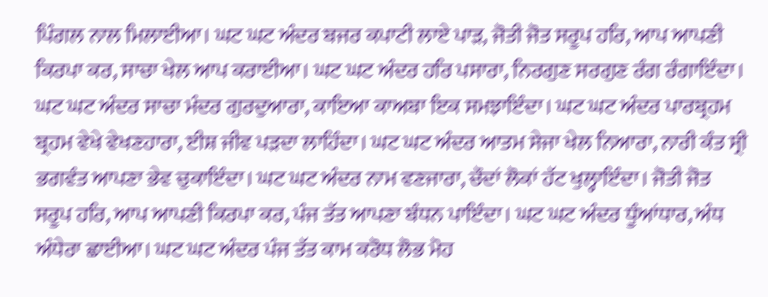ਪਿੰਗਲ ਨਾਲ ਮਿਲਾਈਆ। ਘਟ ਘਟ ਅੰਦਰ ਬਜਰ ਕਪਾਟੀ ਲਾਏ ਪਾੜ, ਜੋਤੀ ਜੋਤ ਸਰੂਪ ਹਰਿ, ਆਪ ਆਪਣੀ ਕਿਰਪਾ ਕਰ, ਸਾਚਾ ਖੇਲ ਆਪ ਕਰਾਈਆ। ਘਟ ਘਟ ਅੰਦਰ ਹਰਿ ਪਸਾਰਾ, ਨਿਰਗੁਣ ਸਰਗੁਣ ਰੰਗ ਰੰਗਾਇੰਦਾ। ਘਟ ਘਟ ਅੰਦਰ ਸਾਚਾ ਮੰਦਰ ਗੁਰਦੁਆਰਾ, ਕਾਇਆ ਕਾਅਬਾ ਇਕ ਸਮਝਾਇੰਦਾ। ਘਟ ਘਟ ਅੰਦਰ ਪਾਰਬ੍ਰਹਮ ਬ੍ਰਹਮ ਵੇਖੇ ਵੇਖਣਹਾਰਾ, ਈਸ਼ ਜੀਵ ਪੜਦਾ ਲਾਹਿੰਦਾ। ਘਟ ਘਟ ਅੰਦਰ ਆਤਮ ਸੇਜਾ ਖੇਲ ਨਿਆਰਾ, ਨਾਰੀ ਕੰਤ ਸ੍ਰੀ ਭਗਵੰਤ ਆਪਣਾ ਭੇਵ ਚੁਕਾਇੰਦਾ। ਘਟ ਘਟ ਅੰਦਰ ਨਾਮ ਵਣਜਾਰਾ, ਚੌਦਾਂ ਲੋਕਾਂ ਹੱਟ ਖੁਲ੍ਹਾਇੰਦਾ। ਜੋਤੀ ਜੋਤ ਸਰੂਪ ਹਰਿ, ਆਪ ਆਪਣੀ ਕਿਰਪਾ ਕਰ, ਪੰਜ ਤੱਤ ਆਪਣਾ ਬੰਧਨ ਪਾਇੰਦਾ। ਘਟ ਘਟ ਅੰਦਰ ਧੂੰਆਂਧਾਰ, ਅੰਧ ਅੰਧੇਰਾ ਛਾਈਆ। ਘਟ ਘਟ ਅੰਦਰ ਪੰਜ ਤੱਤ ਕਾਮ ਕਰੋਧ ਲੋਭ ਮੋਹ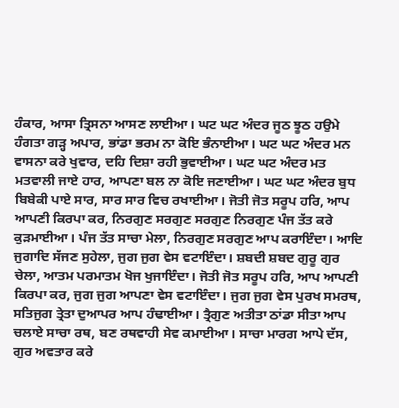ਹੰਕਾਰ, ਆਸਾ ਤ੍ਰਿਸਨਾ ਆਸਣ ਲਾਈਆ। ਘਟ ਘਟ ਅੰਦਰ ਜੂਠ ਝੂਠ ਹਉਮੇ ਹੰਗਤਾ ਗੜ੍ਹ ਅਪਾਰ, ਭਾਂਡਾ ਭਰਮ ਨਾ ਕੋਇ ਭੰਨਾਈਆ। ਘਟ ਘਟ ਅੰਦਰ ਮਨ ਵਾਸਨਾ ਕਰੇ ਖੁਵਾਰ, ਦਹਿ ਦਿਸ਼ਾ ਰਹੀ ਭੁਵਾਈਆ। ਘਟ ਘਟ ਅੰਦਰ ਮਤ ਮਤਵਾਲੀ ਜਾਏ ਹਾਰ, ਆਪਣਾ ਬਲ ਨਾ ਕੋਇ ਜਣਾਈਆ। ਘਟ ਘਟ ਅੰਦਰ ਬੁਧ ਬਿਬੇਕੀ ਪਾਏ ਸਾਰ, ਸਾਰ ਸਾਰ ਵਿਚ ਰਖਾਈਆ। ਜੋਤੀ ਜੋਤ ਸਰੂਪ ਹਰਿ, ਆਪ ਆਪਣੀ ਕਿਰਪਾ ਕਰ, ਨਿਰਗੁਣ ਸਰਗੁਣ ਸਰਗੁਣ ਨਿਰਗੁਣ ਪੰਜ ਤੱਤ ਕਰੇ ਕੁੜਮਾਈਆ। ਪੰਜ ਤੱਤ ਸਾਚਾ ਮੇਲਾ, ਨਿਰਗੁਣ ਸਰਗੁਣ ਆਪ ਕਰਾਇੰਦਾ। ਆਦਿ ਜੁਗਾਦਿ ਸੱਜਣ ਸੁਹੇਲਾ, ਜੁਗ ਜੁਗ ਵੇਸ ਵਟਾਇੰਦਾ। ਸ਼ਬਦੀ ਸ਼ਬਦ ਗੁਰੂ ਗੁਰ ਚੇਲਾ, ਆਤਮ ਪਰਮਾਤਮ ਖੋਜ ਖੁਜਾਇੰਦਾ। ਜੋਤੀ ਜੋਤ ਸਰੂਪ ਹਰਿ, ਆਪ ਆਪਣੀ ਕਿਰਪਾ ਕਰ, ਜੁਗ ਜੁਗ ਆਪਣਾ ਵੇਸ ਵਟਾਇੰਦਾ। ਜੁਗ ਜੁਗ ਵੇਸ ਪੁਰਖ ਸਮਰਥ, ਸਤਿਜੁਗ ਤ੍ਰੇਤਾ ਦੁਆਪਰ ਆਪ ਹੰਢਾਈਆ। ਤ੍ਰੈਗੁਣ ਅਤੀਤਾ ਠਾਂਡਾ ਸੀਤਾ ਆਪ ਚਲਾਏ ਸਾਚਾ ਰਥ, ਬਣ ਰਥਵਾਹੀ ਸੇਵ ਕਮਾਈਆ। ਸਾਚਾ ਮਾਰਗ ਆਪੇ ਦੱਸ, ਗੁਰ ਅਵਤਾਰ ਕਰੇ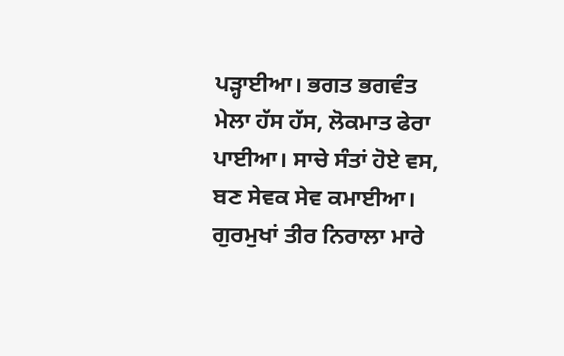ਪੜ੍ਹਾਈਆ। ਭਗਤ ਭਗਵੰਤ ਮੇਲਾ ਹੱਸ ਹੱਸ, ਲੋਕਮਾਤ ਫੇਰਾ ਪਾਈਆ। ਸਾਚੇ ਸੰਤਾਂ ਹੋਏ ਵਸ, ਬਣ ਸੇਵਕ ਸੇਵ ਕਮਾਈਆ। ਗੁਰਮੁਖਾਂ ਤੀਰ ਨਿਰਾਲਾ ਮਾਰੇ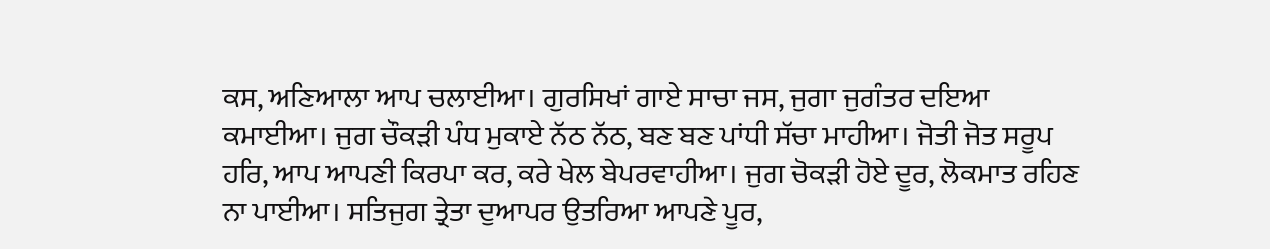ਕਸ, ਅਣਿਆਲਾ ਆਪ ਚਲਾਈਆ। ਗੁਰਸਿਖਾਂ ਗਾਏ ਸਾਚਾ ਜਸ, ਜੁਗਾ ਜੁਗੰਤਰ ਦਇਆ ਕਮਾਈਆ। ਜੁਗ ਚੌਕੜੀ ਪੰਧ ਮੁਕਾਏ ਨੱਠ ਨੱਠ, ਬਣ ਬਣ ਪਾਂਧੀ ਸੱਚਾ ਮਾਹੀਆ। ਜੋਤੀ ਜੋਤ ਸਰੂਪ ਹਰਿ, ਆਪ ਆਪਣੀ ਕਿਰਪਾ ਕਰ, ਕਰੇ ਖੇਲ ਬੇਪਰਵਾਹੀਆ। ਜੁਗ ਚੋਕੜੀ ਹੋਏ ਦੂਰ, ਲੋਕਮਾਤ ਰਹਿਣ ਨਾ ਪਾਈਆ। ਸਤਿਜੁਗ ਤ੍ਰੇਤਾ ਦੁਆਪਰ ਉਤਰਿਆ ਆਪਣੇ ਪੂਰ,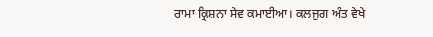ਰਾਮਾ ਕ੍ਰਿਸ਼ਨਾ ਸੇਵ ਕਮਾਈਆ। ਕਲਜੁਗ ਅੰਤ ਵੇਖੇ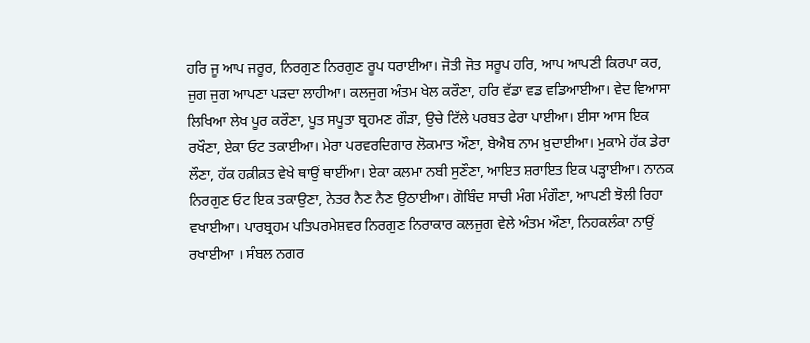ਹਰਿ ਜੂ ਆਪ ਜਰੂਰ, ਨਿਰਗੁਣ ਨਿਰਗੁਣ ਰੂਪ ਧਰਾਈਆ। ਜੋਤੀ ਜੋਤ ਸਰੂਪ ਹਰਿ, ਆਪ ਆਪਣੀ ਕਿਰਪਾ ਕਰ, ਜੁਗ ਜੁਗ ਆਪਣਾ ਪੜਦਾ ਲਾਹੀਆ। ਕਲਜੁਗ ਅੰਤਮ ਖੇਲ ਕਰੌਣਾ, ਹਰਿ ਵੱਡਾ ਵਡ ਵਡਿਆਈਆ। ਵੇਦ ਵਿਆਸਾ ਲਿਖਿਆ ਲੇਖ ਪੂਰ ਕਰੌਣਾ, ਪੂਤ ਸਪੂਤਾ ਬ੍ਰਹਮਣ ਗੌੜਾ, ਉਚੇ ਟਿੱਲੇ ਪਰਬਤ ਫੇਰਾ ਪਾਈਆ। ਈਸਾ ਆਸ ਇਕ ਰਖੌਣਾ, ਏਕਾ ਓਟ ਤਕਾਈਆ। ਮੇਰਾ ਪਰਵਰਦਿਗਾਰ ਲੋਕਮਾਤ ਔਣਾ, ਬੇਐਬ ਨਾਮ ਖ਼ੁਦਾਈਆ। ਮੁਕਾਮੇ ਹੱਕ ਡੇਰਾ ਲੌਣਾ, ਹੱਕ ਹਕ਼ੀਕ਼ਤ ਵੇਖੇ ਥਾਉਂ ਥਾਈਂਆ। ਏਕਾ ਕਲਮਾ ਨਬੀ ਸੁਣੌਣਾ, ਆਇਤ ਸ਼ਰਾਇਤ ਇਕ ਪੜ੍ਹਾਈਆ। ਨਾਨਕ ਨਿਰਗੁਣ ਓਟ ਇਕ ਤਕਾਉਣਾ, ਨੇਤਰ ਨੈਣ ਨੈਣ ਉਠਾਈਆ। ਗੋਬਿੰਦ ਸਾਚੀ ਮੰਗ ਮੰਗੌਣਾ, ਆਪਣੀ ਝੋਲੀ ਰਿਹਾ ਵਖਾਈਆ। ਪਾਰਬ੍ਰਹਮ ਪਤਿਪਰਮੇਸ਼ਵਰ ਨਿਰਗੁਣ ਨਿਰਾਕਾਰ ਕਲਜੁਗ ਵੇਲੇ ਅੰਤਮ ਔਣਾ, ਨਿਹਕਲੰਕਾ ਨਾਉਂ ਰਖਾਈਆ । ਸੰਬਲ ਨਗਰ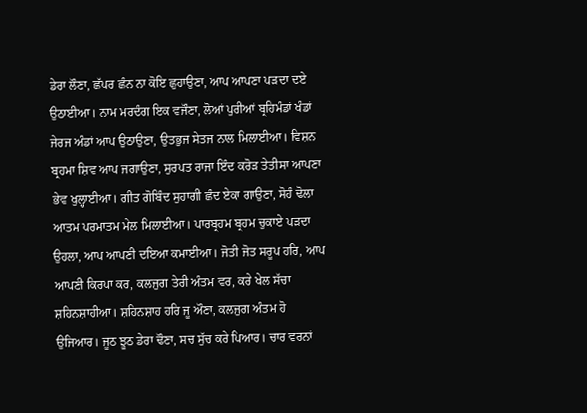ਡੇਰਾ ਲੌਣਾ, ਛੱਪਰ ਛੰਨ ਨਾ ਕੋਇ ਛੁਹਾਉਣਾ, ਆਪ ਆਪਣਾ ਪੜਦਾ ਦਏ ਉਠਾਈਆ। ਨਾਮ ਮਰਦੰਗ ਇਕ ਵਜੌਣਾ, ਲੋਆਂ ਪੁਰੀਆਂ ਬ੍ਰਹਿਮੰਡਾਂ ਖੰਡਾਂ ਜੇਰਜ ਅੰਡਾਂ ਆਪ ਉਠਾਉਣਾ, ਉਤਭੁਜ ਸੇਤਜ ਨਾਲ ਮਿਲਾਈਆ। ਵਿਸ਼ਨ ਬ੍ਰਹਮਾ ਸ਼ਿਵ ਆਪ ਜਗਾਉਣਾ, ਸੁਰਪਤ ਰਾਜਾ ਇੰਦ ਕਰੋੜ ਤੇਤੀਸਾ ਆਪਣਾ ਭੇਵ ਖੁਲ੍ਹਾਈਆ। ਗੀਤ ਗੋਬਿੰਦ ਸੁਹਾਗੀ ਛੰਦ ਏਕਾ ਗਾਉਣਾ, ਸੋਹੰ ਢੋਲਾ ਆਤਮ ਪਰਮਾਤਮ ਮੇਲ ਮਿਲਾਈਆ। ਪਾਰਬ੍ਰਹਮ ਬ੍ਰਹਮ ਚੁਕਾਏ ਪੜਦਾ ਉਹਲਾ, ਆਪ ਆਪਣੀ ਦਇਆ ਕਮਾਈਆ। ਜੋਤੀ ਜੋਤ ਸਰੂਪ ਹਰਿ, ਆਪ ਆਪਣੀ ਕਿਰਪਾ ਕਰ, ਕਲਜੁਗ ਤੇਰੀ ਅੰਤਮ ਵਰ, ਕਰੇ ਖੇਲ ਸੱਚਾ ਸ਼ਹਿਨਸ਼ਾਹੀਆ। ਸ਼ਹਿਨਸ਼ਾਹ ਹਰਿ ਜੂ ਔਣਾ, ਕਲਜੁਗ ਅੰਤਮ ਹੋ ਉਜਿਆਰ। ਜੂਠ ਝੂਠ ਡੇਰਾ ਢੌਣਾ, ਸਚ ਸੁੱਚ ਕਰੇ ਪਿਆਰ। ਚਾਰ ਵਰਨਾਂ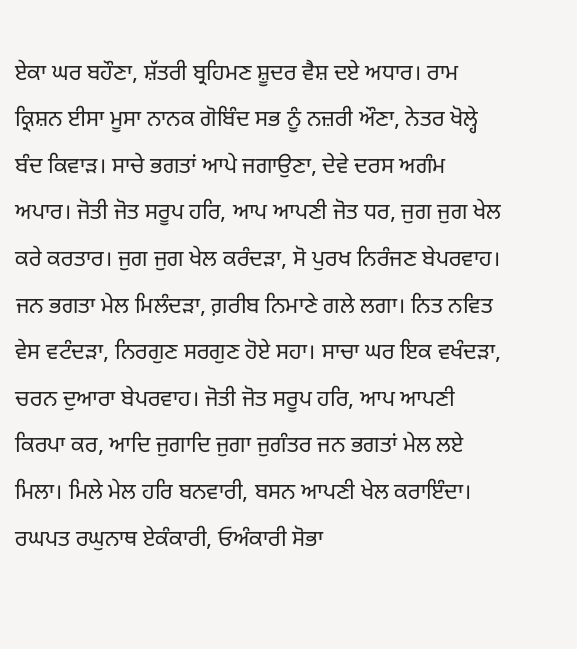ਏਕਾ ਘਰ ਬਹੌਣਾ, ਸ਼ੱਤਰੀ ਬ੍ਰਹਿਮਣ ਸ਼ੂਦਰ ਵੈਸ਼ ਦਏ ਅਧਾਰ। ਰਾਮ ਕ੍ਰਿਸ਼ਨ ਈਸਾ ਮੂਸਾ ਨਾਨਕ ਗੋਬਿੰਦ ਸਭ ਨੂੰ ਨਜ਼ਰੀ ਔਣਾ, ਨੇਤਰ ਖੋਲ੍ਹੇ ਬੰਦ ਕਿਵਾੜ। ਸਾਚੇ ਭਗਤਾਂ ਆਪੇ ਜਗਾਉਣਾ, ਦੇਵੇ ਦਰਸ ਅਗੰਮ ਅਪਾਰ। ਜੋਤੀ ਜੋਤ ਸਰੂਪ ਹਰਿ, ਆਪ ਆਪਣੀ ਜੋਤ ਧਰ, ਜੁਗ ਜੁਗ ਖੇਲ ਕਰੇ ਕਰਤਾਰ। ਜੁਗ ਜੁਗ ਖੇਲ ਕਰੰਦੜਾ, ਸੋ ਪੁਰਖ ਨਿਰੰਜਣ ਬੇਪਰਵਾਹ। ਜਨ ਭਗਤਾ ਮੇਲ ਮਿਲੰਦੜਾ, ਗ਼ਰੀਬ ਨਿਮਾਣੇ ਗਲੇ ਲਗਾ। ਨਿਤ ਨਵਿਤ ਵੇਸ ਵਟੰਦੜਾ, ਨਿਰਗੁਣ ਸਰਗੁਣ ਹੋਏ ਸਹਾ। ਸਾਚਾ ਘਰ ਇਕ ਵਖੰਦੜਾ, ਚਰਨ ਦੁਆਰਾ ਬੇਪਰਵਾਹ। ਜੋਤੀ ਜੋਤ ਸਰੂਪ ਹਰਿ, ਆਪ ਆਪਣੀ ਕਿਰਪਾ ਕਰ, ਆਦਿ ਜੁਗਾਦਿ ਜੁਗਾ ਜੁਗੰਤਰ ਜਨ ਭਗਤਾਂ ਮੇਲ ਲਏ ਮਿਲਾ। ਮਿਲੇ ਮੇਲ ਹਰਿ ਬਨਵਾਰੀ, ਬਸਨ ਆਪਣੀ ਖੇਲ ਕਰਾਇੰਦਾ। ਰਘਪਤ ਰਘੁਨਾਥ ਏਕੰਕਾਰੀ, ਓਅੰਕਾਰੀ ਸੋਭਾ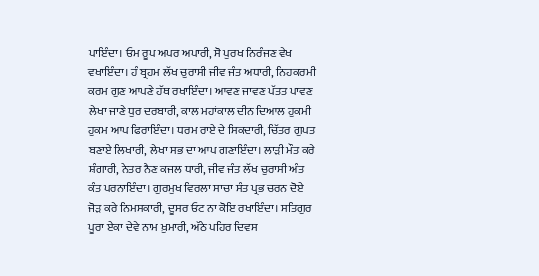ਪਾਇੰਦਾ। ਓਮ ਰੂਪ ਅਪਰ ਅਪਾਰੀ, ਸੋ ਪੁਰਖ ਨਿਰੰਜਣ ਵੇਖ ਵਖਾਇੰਦਾ। ਹੰ ਬ੍ਰਹਮ ਲੱਖ ਚੁਰਾਸੀ ਜੀਵ ਜੰਤ ਅਧਾਰੀ, ਨਿਹਕਰਮੀ ਕਰਮ ਗੁਣ ਆਪਣੇ ਹੱਥ ਰਖਾਇੰਦਾ। ਆਵਣ ਜਾਵਣ ਪੱਤਤ ਪਾਵਣ ਲੇਖਾ ਜਾਣੇ ਧੁਰ ਦਰਬਾਰੀ, ਕਾਲ ਮਹਾਂਕਾਲ ਦੀਨ ਦਿਆਲ ਹੁਕਮੀ ਹੁਕਮ ਆਪ ਫਿਰਾਇੰਦਾ। ਧਰਮ ਰਾਏ ਦੇ ਸਿਕਦਾਰੀ, ਚਿੱਤਰ ਗੁਪਤ ਬਣਾਏ ਲਿਖਾਰੀ, ਲੇਖਾ ਸਭ ਦਾ ਆਪ ਗਣਾਇੰਦਾ। ਲਾੜੀ ਮੌਤ ਕਰੇ ਸ਼ੰਗਾਰੀ, ਨੇਤਰ ਨੈਣ ਕਜਲ ਧਾਰੀ, ਜੀਵ ਜੰਤ ਲੱਖ ਚੁਰਾਸੀ ਅੰਤ ਕੰਤ ਪਰਨਾਇੰਦਾ। ਗੁਰਮੁਖ ਵਿਰਲਾ ਸਾਚਾ ਸੰਤ ਪ੍ਰਭ ਚਰਨ ਦੋਏ ਜੋੜ ਕਰੇ ਨਿਮਸਕਾਰੀ, ਦੂਸਰ ਓਟ ਨਾ ਕੋਇ ਰਖਾਇੰਦਾ। ਸਤਿਗੁਰ ਪੂਰਾ ਏਕਾ ਦੇਵੇ ਨਾਮ ਖ਼ੁਮਾਰੀ, ਅੱਠੇ ਪਹਿਰ ਦਿਵਸ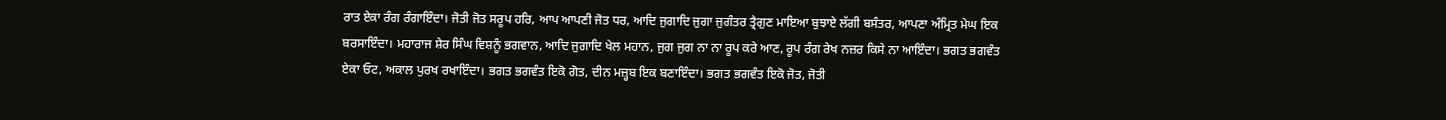ਰਾਤ ਏਕਾ ਰੰਗ ਰੰਗਾਇੰਦਾ। ਜੋਤੀ ਜੋਤ ਸਰੂਪ ਹਰਿ, ਆਪ ਆਪਣੀ ਜੋਤ ਧਰ, ਆਦਿ ਜੁਗਾਦਿ ਜੁਗਾ ਜੁਗੰਤਰ ਤ੍ਰੈਗੁਣ ਮਾਇਆ ਬੁਝਾਏ ਲੱਗੀ ਬਸੰਤਰ, ਆਪਣਾ ਅੰਮ੍ਰਿਤ ਮੇਘ ਇਕ ਬਰਸਾਇੰਦਾ। ਮਹਾਰਾਜ ਸ਼ੇਰ ਸਿੰਘ ਵਿਸ਼ਨੂੰ ਭਗਵਾਨ, ਆਦਿ ਜੁਗਾਦਿ ਖੇਲ ਮਹਾਨ, ਜੁਗ ਜੁਗ ਨਾ ਨਾ ਰੂਪ ਕਰੇ ਆਣ, ਰੂਪ ਰੰਗ ਰੇਖ ਨਜ਼ਰ ਕਿਸੇ ਨਾ ਆਇੰਦਾ। ਭਗਤ ਭਗਵੰਤ ਏਕਾ ਓਟ, ਅਕਾਲ ਪੁਰਖ ਰਖਾਇੰਦਾ। ਭਗਤ ਭਗਵੰਤ ਇਕੋ ਗੋਤ, ਦੀਨ ਮਜ਼੍ਹਬ ਇਕ ਬਣਾਇੰਦਾ। ਭਗਤ ਭਗਵੰਤ ਇਕੋ ਜੋਤ, ਜੋਤੀ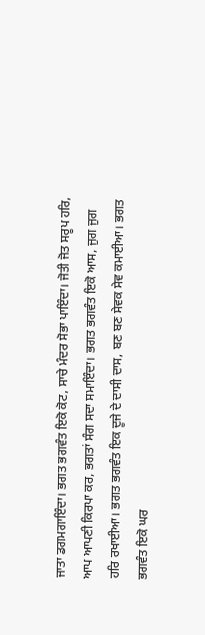ਜਾਤਾ ਡਗਮਗਾਇੰਦਾ। ਭਗਤ ਭਗਵੰਤ ਇਕੋ ਕੋਟ, ਸਾਚੇ ਮੰਦਰ ਸੋਭਾ ਪਾਇੰਦਾ। ਜੋਤੀ ਜੋਤ ਸਰੂਪ ਹਰਿ, ਆਪ ਆਪਣੀ ਕਿਰਪਾ ਕਰ, ਭਗਤਾਂ ਸੰਗ ਸਦਾ ਸਮਾਇੰਦਾ। ਭਗਤ ਭਗਵੰਤ ਇਕੋ ਆਸ, ਜੁਗ ਜੁਗ ਹਰਿ ਰਖਾਈਆ। ਭਗਤ ਭਗਵੰਤ ਇਕ ਦੂਜੇ ਦੇ ਦਾਸੀ ਦਾਸ, ਬਣ ਬਣ ਸੇਵਕ ਸੇਵ ਕਮਾਈਆ। ਭਗਤ ਭਗਵੰਤ ਇਕੋ ਘਰ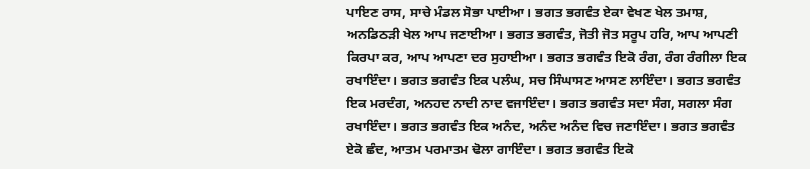ਪਾਇਣ ਰਾਸ, ਸਾਚੇ ਮੰਡਲ ਸੋਭਾ ਪਾਈਆ। ਭਗਤ ਭਗਵੰਤ ਏਕਾ ਵੇਖਣ ਖੇਲ ਤਮਾਸ਼, ਅਨਡਿਠੜੀ ਖੇਲ ਆਪ ਜਣਾਈਆ। ਭਗਤ ਭਗਵੰਤ, ਜੋਤੀ ਜੋਤ ਸਰੂਪ ਹਰਿ, ਆਪ ਆਪਣੀ ਕਿਰਪਾ ਕਰ, ਆਪ ਆਪਣਾ ਦਰ ਸੁਹਾਈਆ। ਭਗਤ ਭਗਵੰਤ ਇਕੋ ਰੰਗ, ਰੰਗ ਰੰਗੀਲਾ ਇਕ ਰਖਾਇੰਦਾ। ਭਗਤ ਭਗਵੰਤ ਇਕ ਪਲੰਘ, ਸਚ ਸਿੰਘਾਸਣ ਆਸਣ ਲਾਇੰਦਾ। ਭਗਤ ਭਗਵੰਤ ਇਕ ਮਰਦੰਗ, ਅਨਹਦ ਨਾਦੀ ਨਾਦ ਵਜਾਇੰਦਾ। ਭਗਤ ਭਗਵੰਤ ਸਦਾ ਸੰਗ, ਸਗਲਾ ਸੰਗ ਰਖਾਇੰਦਾ। ਭਗਤ ਭਗਵੰਤ ਇਕ ਅਨੰਦ, ਅਨੰਦ ਅਨੰਦ ਵਿਚ ਜਣਾਇੰਦਾ। ਭਗਤ ਭਗਵੰਤ ਏਕੋ ਛੰਦ, ਆਤਮ ਪਰਮਾਤਮ ਢੋਲਾ ਗਾਇੰਦਾ। ਭਗਤ ਭਗਵੰਤ ਇਕੋ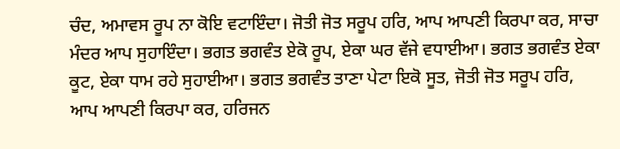ਚੰਦ, ਅਮਾਵਸ ਰੂਪ ਨਾ ਕੋਇ ਵਟਾਇੰਦਾ। ਜੋਤੀ ਜੋਤ ਸਰੂਪ ਹਰਿ, ਆਪ ਆਪਣੀ ਕਿਰਪਾ ਕਰ, ਸਾਚਾ ਮੰਦਰ ਆਪ ਸੁਹਾਇੰਦਾ। ਭਗਤ ਭਗਵੰਤ ਏਕੋ ਰੂਪ, ਏਕਾ ਘਰ ਵੱਜੇ ਵਧਾਈਆ। ਭਗਤ ਭਗਵੰਤ ਏਕਾ ਕੂਟ, ਏਕਾ ਧਾਮ ਰਹੇ ਸੁਹਾਈਆ। ਭਗਤ ਭਗਵੰਤ ਤਾਣਾ ਪੇਟਾ ਇਕੋ ਸੂਤ, ਜੋਤੀ ਜੋਤ ਸਰੂਪ ਹਰਿ, ਆਪ ਆਪਣੀ ਕਿਰਪਾ ਕਰ, ਹਰਿਜਨ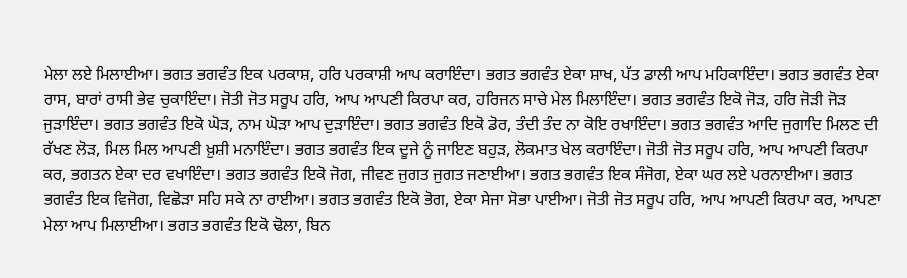ਮੇਲਾ ਲਏ ਮਿਲਾਈਆ। ਭਗਤ ਭਗਵੰਤ ਇਕ ਪਰਕਾਸ਼, ਹਰਿ ਪਰਕਾਸ਼ੀ ਆਪ ਕਰਾਇੰਦਾ। ਭਗਤ ਭਗਵੰਤ ਏਕਾ ਸ਼ਾਖ, ਪੱਤ ਡਾਲੀ ਆਪ ਮਹਿਕਾਇੰਦਾ। ਭਗਤ ਭਗਵੰਤ ਏਕਾ ਰਾਸ, ਬਾਰਾਂ ਰਾਸੀ ਭੇਵ ਚੁਕਾਇੰਦਾ। ਜੋਤੀ ਜੋਤ ਸਰੂਪ ਹਰਿ, ਆਪ ਆਪਣੀ ਕਿਰਪਾ ਕਰ, ਹਰਿਜਨ ਸਾਚੇ ਮੇਲ ਮਿਲਾਇੰਦਾ। ਭਗਤ ਭਗਵੰਤ ਇਕੋ ਜੋੜ, ਹਰਿ ਜੋੜੀ ਜੋੜ ਜੁੜਾਇੰਦਾ। ਭਗਤ ਭਗਵੰਤ ਇਕੋ ਘੋੜ, ਨਾਮ ਘੋੜਾ ਆਪ ਦੁੜਾਇੰਦਾ। ਭਗਤ ਭਗਵੰਤ ਇਕੋ ਡੋਰ, ਤੰਦੀ ਤੰਦ ਨਾ ਕੋਇ ਰਖਾਇੰਦਾ। ਭਗਤ ਭਗਵੰਤ ਆਦਿ ਜੁਗਾਦਿ ਮਿਲਣ ਦੀ ਰੱਖਣ ਲੋੜ, ਮਿਲ ਮਿਲ ਆਪਣੀ ਖ਼ੁਸ਼ੀ ਮਨਾਇੰਦਾ। ਭਗਤ ਭਗਵੰਤ ਇਕ ਦੂਜੇ ਨੂੰ ਜਾਇਣ ਬਹੁੜ, ਲੋਕਮਾਤ ਖੇਲ ਕਰਾਇੰਦਾ। ਜੋਤੀ ਜੋਤ ਸਰੂਪ ਹਰਿ, ਆਪ ਆਪਣੀ ਕਿਰਪਾ ਕਰ, ਭਗਤਨ ਏਕਾ ਦਰ ਵਖਾਇੰਦਾ। ਭਗਤ ਭਗਵੰਤ ਇਕੋ ਜੋਗ, ਜੀਵਣ ਜੁਗਤ ਜੁਗਤ ਜਣਾਈਆ। ਭਗਤ ਭਗਵੰਤ ਇਕ ਸੰਜੋਗ, ਏਕਾ ਘਰ ਲਏ ਪਰਨਾਈਆ। ਭਗਤ ਭਗਵੰਤ ਇਕ ਵਿਜੋਗ, ਵਿਛੋੜਾ ਸਹਿ ਸਕੇ ਨਾ ਰਾਈਆ। ਭਗਤ ਭਗਵੰਤ ਇਕੋ ਭੋਗ, ਏਕਾ ਸੇਜਾ ਸੋਭਾ ਪਾਈਆ। ਜੋਤੀ ਜੋਤ ਸਰੂਪ ਹਰਿ, ਆਪ ਆਪਣੀ ਕਿਰਪਾ ਕਰ, ਆਪਣਾ ਮੇਲਾ ਆਪ ਮਿਲਾਈਆ। ਭਗਤ ਭਗਵੰਤ ਇਕੋ ਢੋਲਾ, ਬਿਨ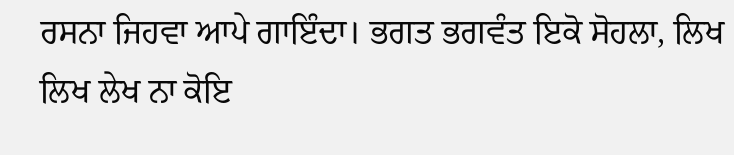ਰਸਨਾ ਜਿਹਵਾ ਆਪੇ ਗਾਇੰਦਾ। ਭਗਤ ਭਗਵੰਤ ਇਕੋ ਸੋਹਲਾ, ਲਿਖ ਲਿਖ ਲੇਖ ਨਾ ਕੋਇ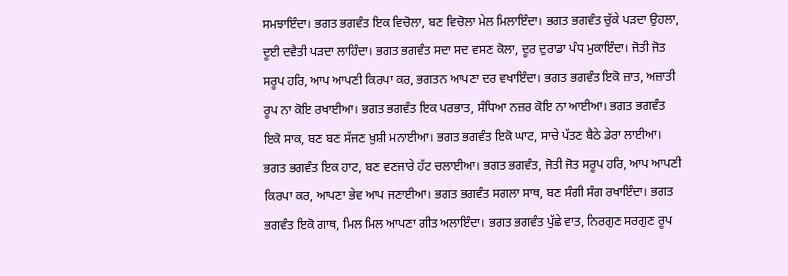ਸਮਝਾਇੰਦਾ। ਭਗਤ ਭਗਵੰਤ ਇਕ ਵਿਚੋਲਾ, ਬਣ ਵਿਚੋਲਾ ਮੇਲ ਮਿਲਾਇੰਦਾ। ਭਗਤ ਭਗਵੰਤ ਚੁੱਕੇ ਪੜਦਾ ਉਹਲਾ, ਦੂਈ ਦਵੈਤੀ ਪੜਦਾ ਲਾਹਿੰਦਾ। ਭਗਤ ਭਗਵੰਤ ਸਦਾ ਸਦ ਵਸਣ ਕੋਲਾ, ਦੂਰ ਦੁਰਾਡਾ ਪੰਧ ਮੁਕਾਇੰਦਾ। ਜੋਤੀ ਜੋਤ ਸਰੂਪ ਹਰਿ, ਆਪ ਆਪਣੀ ਕਿਰਪਾ ਕਰ, ਭਗਤਨ ਆਪਣਾ ਦਰ ਵਖਾਇੰਦਾ। ਭਗਤ ਭਗਵੰਤ ਇਕੋ ਜ਼ਾਤ, ਅਜ਼ਾਤੀ ਰੂਪ ਨਾ ਕੋਇ ਰਖਾਈਆ। ਭਗਤ ਭਗਵੰਤ ਇਕ ਪਰਭਾਤ, ਸੰਧਿਆ ਨਜ਼ਰ ਕੋਇ ਨਾ ਆਈਆ। ਭਗਤ ਭਗਵੰਤ ਇਕੋ ਸਾਕ, ਬਣ ਬਣ ਸੱਜਣ ਖ਼ੁਸ਼ੀ ਮਨਾਈਆ। ਭਗਤ ਭਗਵੰਤ ਇਕੋ ਘਾਟ, ਸਾਚੇ ਪੱਤਣ ਬੈਠੇ ਡੇਰਾ ਲਾਈਆ। ਭਗਤ ਭਗਵੰਤ ਇਕ ਹਾਟ, ਬਣ ਵਣਜਾਰੇ ਹੱਟ ਚਲਾਈਆ। ਭਗਤ ਭਗਵੰਤ, ਜੋਤੀ ਜੋਤ ਸਰੂਪ ਹਰਿ, ਆਪ ਆਪਣੀ ਕਿਰਪਾ ਕਰ, ਆਪਣਾ ਭੇਵ ਆਪ ਜਣਾਈਆ। ਭਗਤ ਭਗਵੰਤ ਸਗਲਾ ਸਾਥ, ਬਣ ਸੰਗੀ ਸੰਗ ਰਖਾਇੰਦਾ। ਭਗਤ ਭਗਵੰਤ ਇਕੋ ਗਾਥ, ਮਿਲ ਮਿਲ ਆਪਣਾ ਗੀਤ ਅਲਾਇੰਦਾ। ਭਗਤ ਭਗਵੰਤ ਪੁੱਛੇ ਵਾਤ, ਨਿਰਗੁਣ ਸਰਗੁਣ ਰੂਪ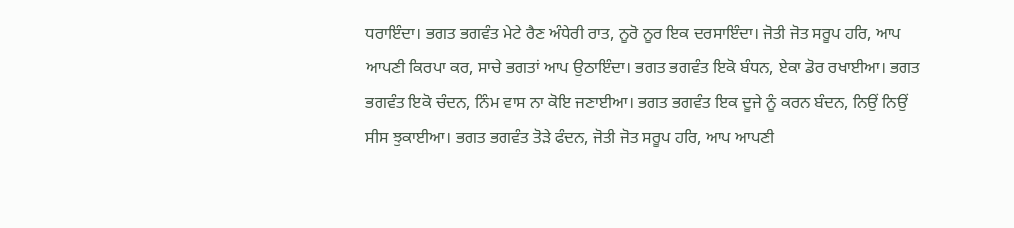ਧਰਾਇੰਦਾ। ਭਗਤ ਭਗਵੰਤ ਮੇਟੇ ਰੈਣ ਅੰਧੇਰੀ ਰਾਤ, ਨੂਰੋ ਨੂਰ ਇਕ ਦਰਸਾਇੰਦਾ। ਜੋਤੀ ਜੋਤ ਸਰੂਪ ਹਰਿ, ਆਪ ਆਪਣੀ ਕਿਰਪਾ ਕਰ, ਸਾਚੇ ਭਗਤਾਂ ਆਪ ਉਠਾਇੰਦਾ। ਭਗਤ ਭਗਵੰਤ ਇਕੋ ਬੰਧਨ, ਏਕਾ ਡੋਰ ਰਖਾਈਆ। ਭਗਤ ਭਗਵੰਤ ਇਕੋ ਚੰਦਨ, ਨਿੰਮ ਵਾਸ ਨਾ ਕੋਇ ਜਣਾਈਆ। ਭਗਤ ਭਗਵੰਤ ਇਕ ਦੂਜੇ ਨੂੰ ਕਰਨ ਬੰਦਨ, ਨਿਉਂ ਨਿਉਂ ਸੀਸ ਝੁਕਾਈਆ। ਭਗਤ ਭਗਵੰਤ ਤੋੜੇ ਫੰਦਨ, ਜੋਤੀ ਜੋਤ ਸਰੂਪ ਹਰਿ, ਆਪ ਆਪਣੀ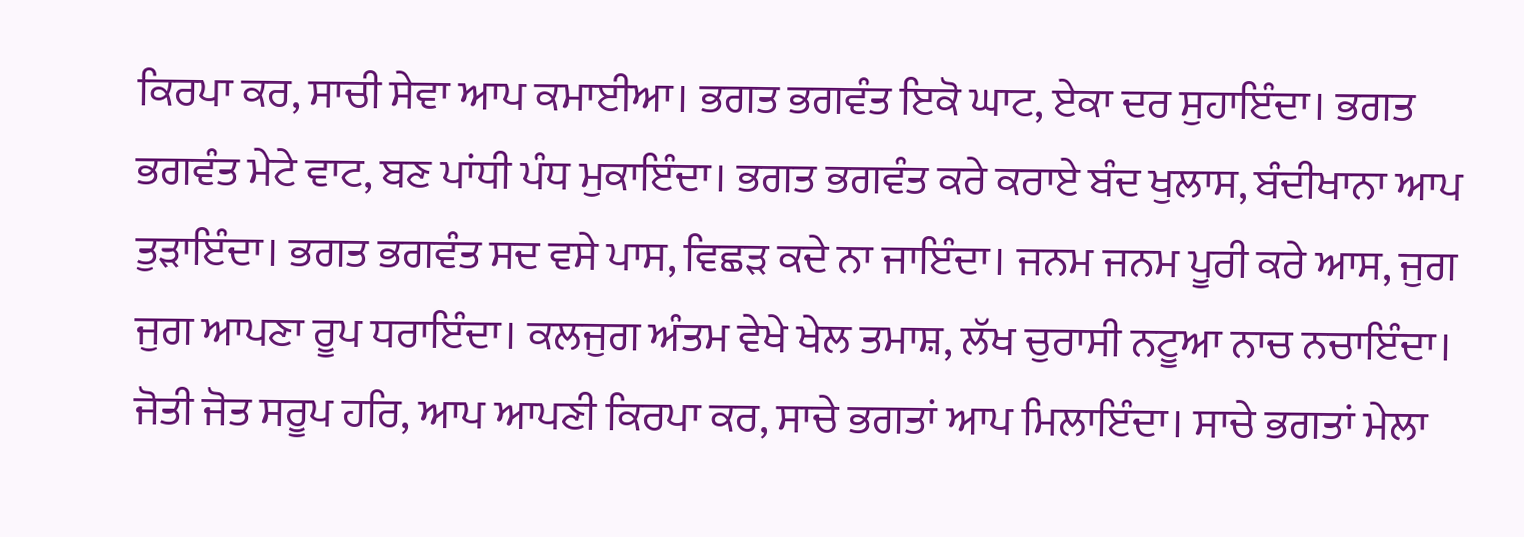ਕਿਰਪਾ ਕਰ, ਸਾਚੀ ਸੇਵਾ ਆਪ ਕਮਾਈਆ। ਭਗਤ ਭਗਵੰਤ ਇਕੋ ਘਾਟ, ਏਕਾ ਦਰ ਸੁਹਾਇੰਦਾ। ਭਗਤ ਭਗਵੰਤ ਮੇਟੇ ਵਾਟ, ਬਣ ਪਾਂਧੀ ਪੰਧ ਮੁਕਾਇੰਦਾ। ਭਗਤ ਭਗਵੰਤ ਕਰੇ ਕਰਾਏ ਬੰਦ ਖੁਲਾਸ, ਬੰਦੀਖਾਨਾ ਆਪ ਤੁੜਾਇੰਦਾ। ਭਗਤ ਭਗਵੰਤ ਸਦ ਵਸੇ ਪਾਸ, ਵਿਛੜ ਕਦੇ ਨਾ ਜਾਇੰਦਾ। ਜਨਮ ਜਨਮ ਪੂਰੀ ਕਰੇ ਆਸ, ਜੁਗ ਜੁਗ ਆਪਣਾ ਰੂਪ ਧਰਾਇੰਦਾ। ਕਲਜੁਗ ਅੰਤਮ ਵੇਖੇ ਖੇਲ ਤਮਾਸ਼, ਲੱਖ ਚੁਰਾਸੀ ਨਟੂਆ ਨਾਚ ਨਚਾਇੰਦਾ। ਜੋਤੀ ਜੋਤ ਸਰੂਪ ਹਰਿ, ਆਪ ਆਪਣੀ ਕਿਰਪਾ ਕਰ, ਸਾਚੇ ਭਗਤਾਂ ਆਪ ਮਿਲਾਇੰਦਾ। ਸਾਚੇ ਭਗਤਾਂ ਮੇਲਾ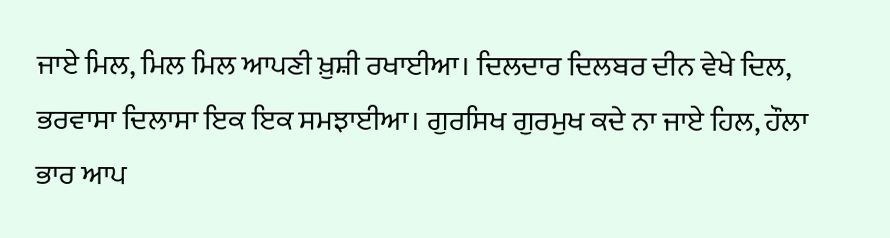ਜਾਏ ਮਿਲ, ਮਿਲ ਮਿਲ ਆਪਣੀ ਖ਼ੁਸ਼ੀ ਰਖਾਈਆ। ਦਿਲਦਾਰ ਦਿਲਬਰ ਦੀਨ ਵੇਖੇ ਦਿਲ, ਭਰਵਾਸਾ ਦਿਲਾਸਾ ਇਕ ਇਕ ਸਮਝਾਈਆ। ਗੁਰਸਿਖ ਗੁਰਮੁਖ ਕਦੇ ਨਾ ਜਾਏ ਹਿਲ, ਹੌਲਾ ਭਾਰ ਆਪ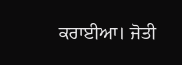ਕਰਾਈਆ। ਜੋਤੀ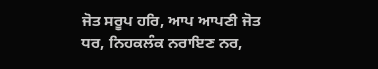ਜੋਤ ਸਰੂਪ ਹਰਿ, ਆਪ ਆਪਣੀ ਜੋਤ ਧਰ, ਨਿਹਕਲੰਕ ਨਰਾਇਣ ਨਰ,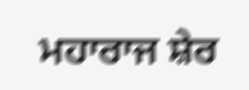ਮਹਾਰਾਜ ਸ਼ੇਰ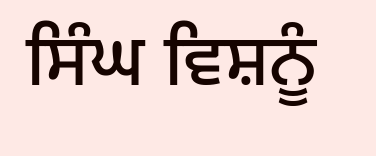ਸਿੰਘ ਵਿਸ਼ਨੂੰ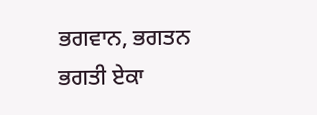ਭਗਵਾਨ, ਭਗਤਨ ਭਗਤੀ ਏਕਾ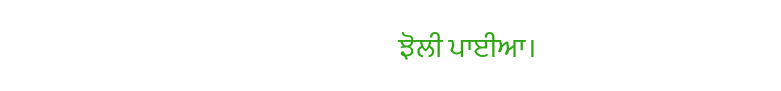ਝੋਲੀ ਪਾਈਆ।